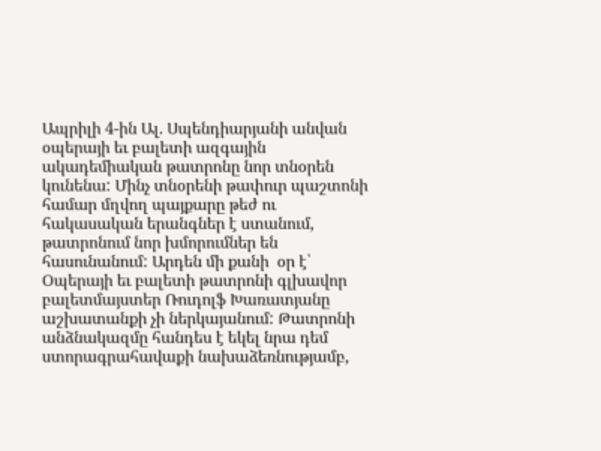Ապրիլի 4-ին Ալ. Սպենդիարյանի անվան  օպերայի եւ բալետի ազգային ակադեմիական թատրոնը նոր տնօրեն կունենա: Մինչ տնօրենի թափուր պաշտոնի համար մղվող պայքարը թեժ ու հակասական երանգներ է ստանում, թատրոնում նոր խմորումներ են հասունանում: Արդեն մի քանի  օր է՝ Օպերայի եւ բալետի թատրոնի գլխավոր բալետմայստեր Ռուդոլֆ Խառատյանը աշխատանքի չի ներկայանում: Թատրոնի անձնակազմը հանդես է եկել նրա դեմ ստորագրահավաքի նախաձեռնությամբ,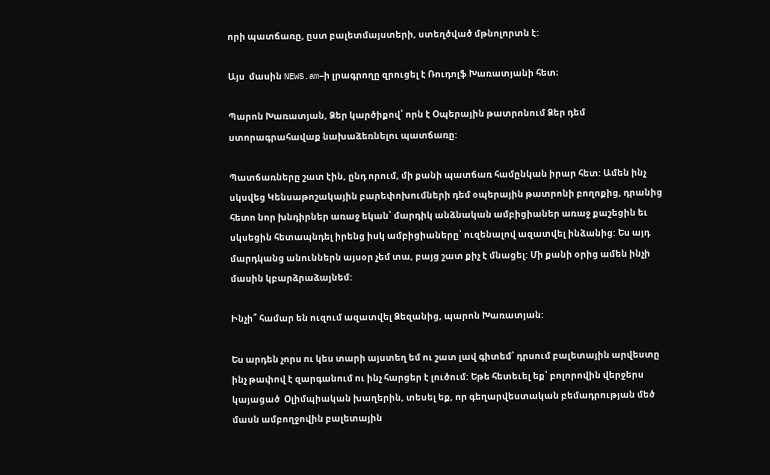որի պատճառը, ըստ բալետմայստերի, ստեղծված մթնոլորտն է:

Այս  մասին NEWS.am–ի լրագրողը զրուցել է Ռուդոլֆ Խառատյանի հետ։

Պարոն Խառատյան, Ձեր կարծիքով՝ որն է Օպերային թատրոնում Ձեր դեմ ստորագրահավաք նախաձեռնելու պատճառը:

Պատճառները շատ էին, ընդ որում, մի քանի պատճառ համընկան իրար հետ: Ամեն ինչ սկսվեց Կենսաթոշակային բարեփոխումների դեմ օպերային թատրոնի բողոքից, դրանից հետո նոր խնդիրներ առաջ եկան՝ մարդիկ անձնական ամբիցիաներ առաջ քաշեցին եւ սկսեցին հետապնդել իրենց իսկ ամբիցիաները՝ ուզենալով ազատվել ինձանից: Ես այդ մարդկանց անուններն այսօր չեմ տա, բայց շատ քիչ է մնացել: Մի քանի օրից ամեն ինչի մասին կբարձրաձայնեմ:

Ինչի՞ համար են ուզում ազատվել Ձեզանից, պարոն Խառատյան:

Ես արդեն չորս ու կես տարի այստեղ եմ ու շատ լավ գիտեմ՝ դրսում բալետային արվեստը ինչ թափով է զարգանում ու ինչ հարցեր է լուծում: Եթե հետեւել եք՝ բոլորովին վերջերս կայացած  Օլիմպիական խաղերին, տեսել եք, որ գեղարվեստական բեմադրության մեծ մասն ամբողջովին բալետային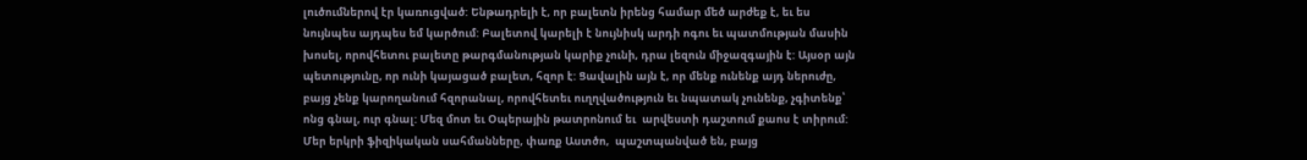լուծումներով էր կառուցված: Ենթադրելի է, որ բալետն իրենց համար մեծ արժեք է, եւ ես նույնպես այդպես եմ կարծում: Բալետով կարելի է նույնիսկ արդի ոգու եւ պատմության մասին խոսել, որովհետու բալետը թարգմանության կարիք չունի, դրա լեզուն միջազգային է: Այսօր այն պետությունը, որ ունի կայացած բալետ, հզոր է: Ցավալին այն է, որ մենք ունենք այդ ներուժը, բայց չենք կարողանում հզորանալ, որովհետեւ ուղղվածություն եւ նպատակ չունենք, չգիտենք՝ ոնց գնալ, ուր գնալ: Մեզ մոտ եւ Օպերային թատրոնում եւ  արվեստի դաշտում քաոս է տիրում: Մեր երկրի ֆիզիկական սահմանները, փառք Աստծո,  պաշտպանված են, բայց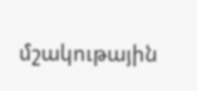մշակութային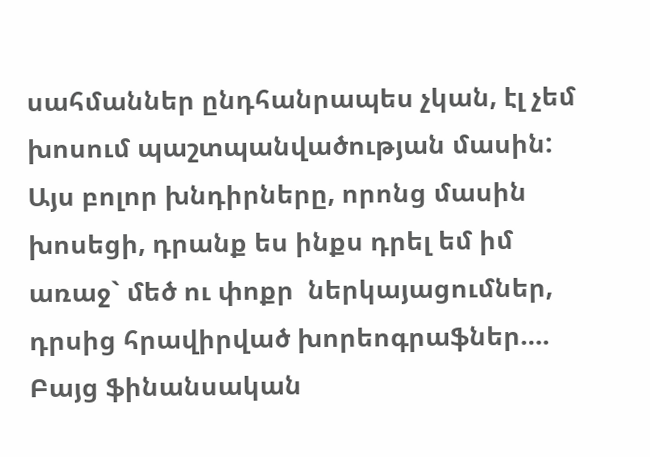սահմաններ ընդհանրապես չկան, էլ չեմ խոսում պաշտպանվածության մասին: Այս բոլոր խնդիրները, որոնց մասին խոսեցի, դրանք ես ինքս դրել եմ իմ առաջ` մեծ ու փոքր  ներկայացումներ, դրսից հրավիրված խորեոգրաֆներ…. Բայց ֆինանսական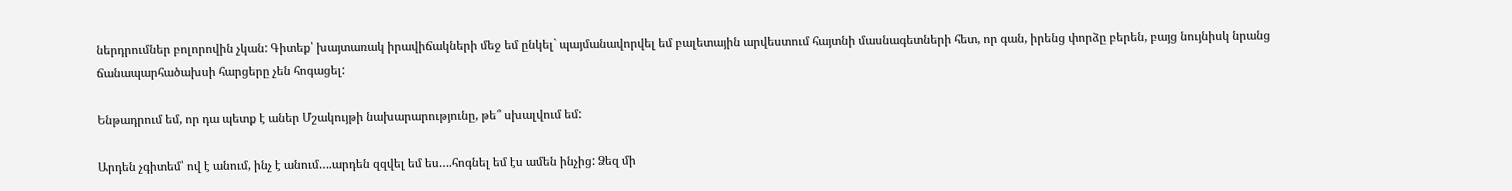ներդրումներ բոլորովին չկան: Գիտեք՝ խայտառակ իրավիճակների մեջ եմ ընկել` պայմանավորվել եմ բալետային արվեստում հայտնի մասնագետների հետ, որ գան, իրենց փորձը բերեն, բայց նույնիսկ նրանց ճանապարհածախսի հարցերը չեն հոգացել:

Ենթադրում եմ, որ դա պետք է աներ Մշակույթի նախարարությունը, թե՞ սխալվում եմ:

Արդեն չգիտեմ՝ ով է անում, ինչ է անում….արդեն զզվել եմ ես….հոգնել եմ էս ամեն ինչից: Ձեզ մի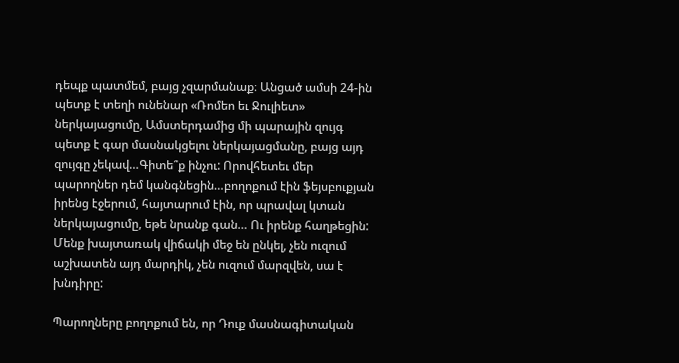դեպք պատմեմ, բայց չզարմանաք։ Անցած ամսի 24-ին պետք է տեղի ունենար «Ռոմեո եւ Ջուլիետ» ներկայացումը, Ամստերդամից մի պարային զույգ պետք է գար մասնակցելու ներկայացմանը, բայց այդ զույգը չեկավ…Գիտե՞ք ինչու: Որովհետեւ մեր պարողներ դեմ կանգնեցին…բողոքում էին ֆեյսբուքյան իրենց էջերում, հայտարում էին, որ պրավալ կտան ներկայացումը, եթե նրանք գան… Ու իրենք հաղթեցին: Մենք խայտառակ վիճակի մեջ են ընկել, չեն ուզում աշխատեն այդ մարդիկ, չեն ուզում մարզվեն, սա է խնդիրը:

Պարողները բողոքում են, որ Դուք մասնագիտական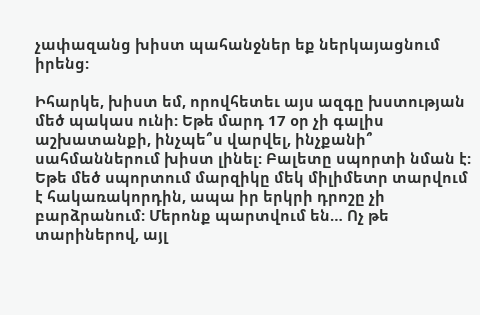չափազանց խիստ պահանջներ եք ներկայացնում իրենց:

Իհարկե, խիստ եմ, որովհետեւ այս ազգը խստության մեծ պակաս ունի: Եթե մարդ 17 օր չի գալիս  աշխատանքի, ինչպե՞ս վարվել, ինչքանի՞ սահմաններում խիստ լինել: Բալետը սպորտի նման է: Եթե մեծ սպորտում մարզիկը մեկ միլիմետր տարվում է հակառակորդին, ապա իր երկրի դրոշը չի բարձրանում: Մերոնք պարտվում են… Ոչ թե տարիներով, այլ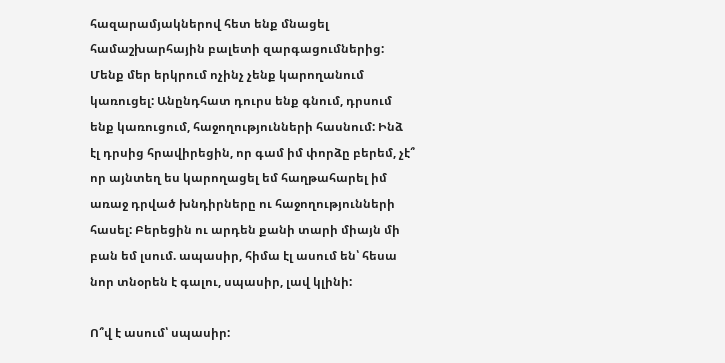հազարամյակներով հետ ենք մնացել  համաշխարհային բալետի զարգացումներից: Մենք մեր երկրում ոչինչ չենք կարողանում կառուցել: Անընդհատ դուրս ենք գնում, դրսում ենք կառուցում, հաջողությունների հասնում: Ինձ էլ դրսից հրավիրեցին, որ գամ իմ փորձը բերեմ, չէ՞ որ այնտեղ ես կարողացել եմ հաղթահարել իմ առաջ դրված խնդիրները ու հաջողությունների հասել: Բերեցին ու արդեն քանի տարի միայն մի բան եմ լսում. ապասիր, հիմա էլ ասում են՝ հեսա նոր տնօրեն է գալու, սպասիր, լավ կլինի:

Ո՞վ է ասում՝ սպասիր: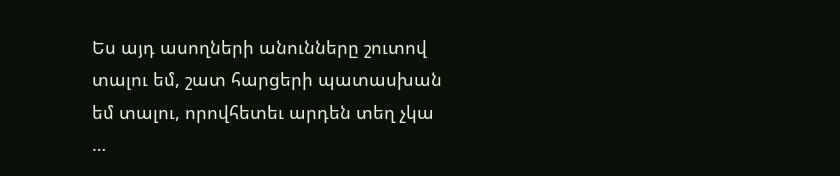Ես այդ ասողների անունները շուտով տալու եմ, շատ հարցերի պատասխան եմ տալու, որովհետեւ արդեն տեղ չկա …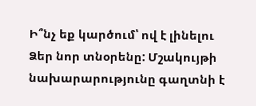Ի՞նչ եք կարծում՝ ով է լինելու Ձեր նոր տնօրենը: Մշակույթի նախարարությունը գաղտնի է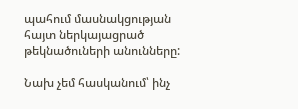պահում մասնակցության հայտ ներկայացրած թեկնածուների անունները:

Նախ չեմ հասկանում՝ ինչ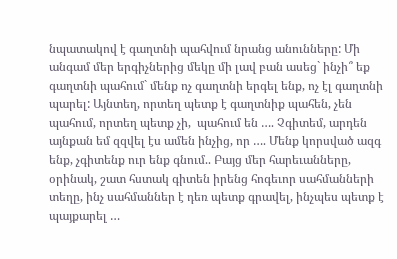նպատակով է գաղտնի պահվում նրանց անունները: Մի անգամ մեր երգիչներից մեկը մի լավ բան ասեց` ինչի՞ եք գաղտնի պահում` մենք ոչ գաղտնի երգել ենք, ոչ էլ գաղտնի պարել: Այնտեղ, որտեղ պետք է գաղտնիք պահեն, չեն պահում, որտեղ պետք չի,  պահում են …. Չգիտեմ, արդեն այնքան եմ զզվել էս ամեն ինչից, որ …. Մենք կորսված ազգ ենք, չգիտենք ուր ենք գնում.. Բայց մեր հարեւանները, օրինակ, շատ հստակ գիտեն իրենց հոգեւոր սահմանների տեղը, ինչ սահմաններ է դեռ պետք գրավել, ինչպես պետք է պայքարել …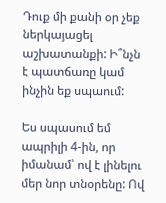Դուք մի քանի օր չեք ներկայացել աշխատանքի: Ի՞նչն է պատճառը կամ ինչին եք սպաում:

Ես սպասում եմ ապրիլի 4-ին, որ իմանամ՝ ով է լինելու մեր նոր տնօրենը: Ով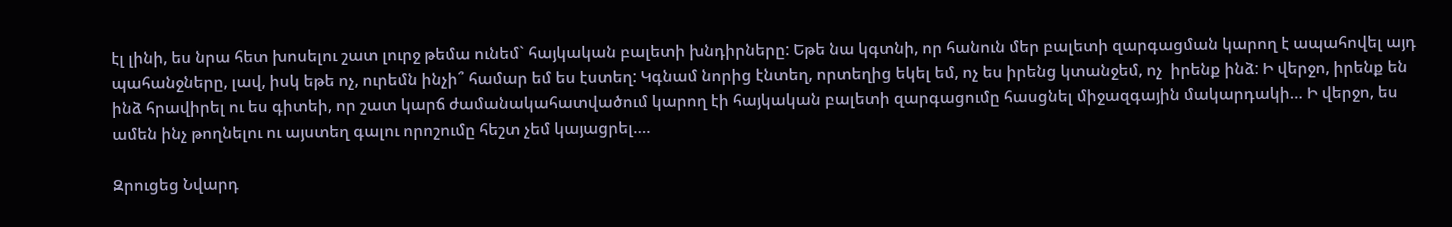էլ լինի, ես նրա հետ խոսելու շատ լուրջ թեմա ունեմ` հայկական բալետի խնդիրները: Եթե նա կգտնի, որ հանուն մեր բալետի զարգացման կարող է ապահովել այդ պահանջները, լավ, իսկ եթե ոչ, ուրեմն ինչի՞ համար եմ ես էստեղ: Կգնամ նորից էնտեղ, որտեղից եկել եմ, ոչ ես իրենց կտանջեմ, ոչ  իրենք ինձ: Ի վերջո, իրենք են ինձ հրավիրել ու ես գիտեի, որ շատ կարճ ժամանակահատվածում կարող էի հայկական բալետի զարգացումը հասցնել միջազգային մակարդակի… Ի վերջո, ես ամեն ինչ թողնելու ու այստեղ գալու որոշումը հեշտ չեմ կայացրել….

Զրուցեց Նվարդ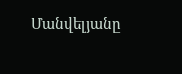Մանվելյանը